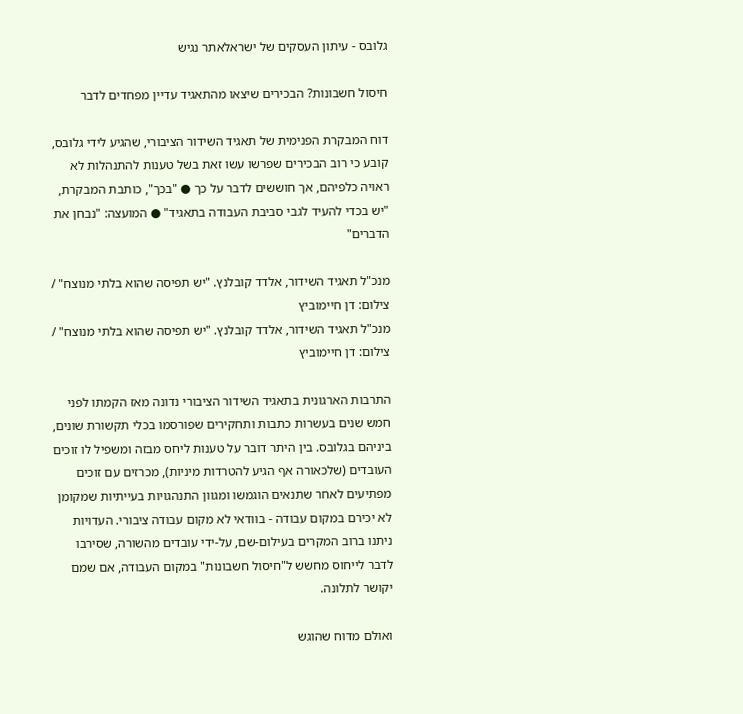גלובס - עיתון העסקים של ישראלאתר נגיש

חיסול חשבונות? הבכירים שיצאו מהתאגיד עדיין מפחדים לדבר

דוח המבקרת הפנימית של תאגיד השידור הציבורי, שהגיע לידי גלובס, קובע כי רוב הבכירים שפרשו עשו זאת בשל טענות להתנהלות לא ראויה כלפיהם, אך חוששים לדבר על כך ● "בכך", כותבת המבקרת, "יש בכדי להעיד לגבי סביבת העבודה בתאגיד" ● המועצה: "נבחן את הדברים"

מנכ"ל תאגיד השידור, אלדד קובלנץ. "יש תפיסה שהוא בלתי מנוצח" / צילום: דן חיימוביץ
מנכ"ל תאגיד השידור, אלדד קובלנץ. "יש תפיסה שהוא בלתי מנוצח" / צילום: דן חיימוביץ

התרבות הארגונית בתאגיד השידור הציבורי נדונה מאז הקמתו לפני חמש שנים בעשרות כתבות ותחקירים שפורסמו בכלי תקשורת שונים, ביניהם בגלובס. בין היתר דובר על טענות ליחס מבזה ומשפיל לו זוכים העובדים (שלכאורה אף הגיע להטרדות מיניות), מכרזים עם זוכים מפתיעים לאחר שתנאים הוגמשו ומגוון התנהגויות בעייתיות שמקומן לא יכירם במקום עבודה - בוודאי לא מקום עבודה ציבורי. העדויות ניתנו ברוב המקרים בעילום-שם, על-ידי עובדים מהשורה, שסירבו לדבר לייחוס מחשש ל"חיסול חשבונות" במקום העבודה, אם שמם יקושר לתלונה.

ואולם מדוח שהוגש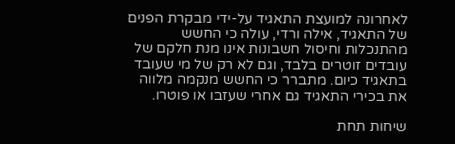לאחרונה למועצת התאגיד על-ידי מבקרת הפנים של התאגיד, אילה ורדי, עולה כי החשש מהתנכלות וחיסול חשבונות אינו מנת חלקם של עובדים זוטרים בלבד, וגם לא רק של מי שעובד בתאגיד כיום. מתברר כי החשש מנקמה מלווה את בכירי התאגיד גם אחרי שעזבו או פוטרו.

שיחות תחת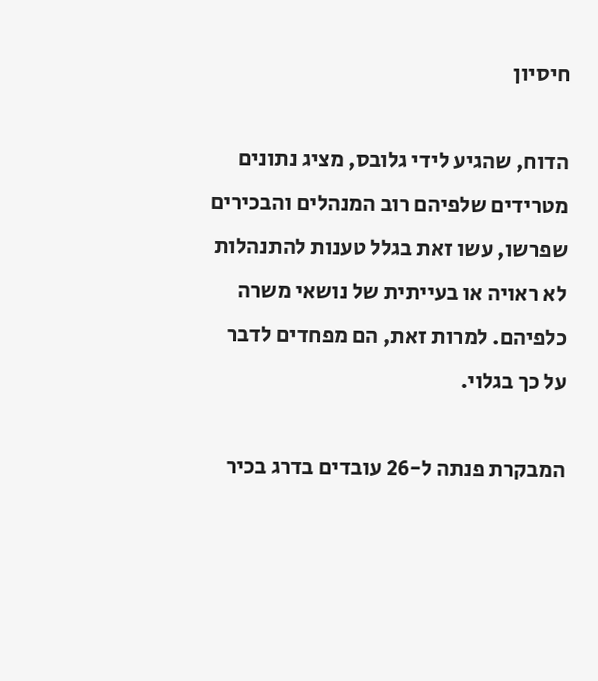חיסיון

הדוח, שהגיע לידי גלובס, מציג נתונים מטרידים שלפיהם רוב המנהלים והבכירים שפרשו, עשו זאת בגלל טענות להתנהלות לא ראויה או בעייתית של נושאי משרה כלפיהם. למרות זאת, הם מפחדים לדבר על כך בגלוי.

המבקרת פנתה ל-26 עובדים בדרג בכיר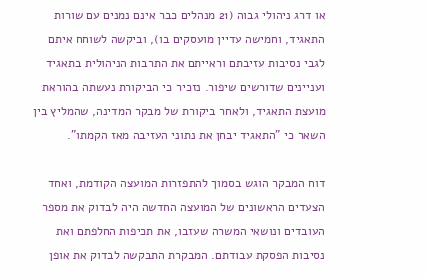או דרג ניהולי גבוה (21 מנהלים כבר אינם נמנים עם שורות התאגיד, וחמישה עדיין מועסקים בו), וביקשה לשוחח איתם לגבי נסיבות עזיבתם וראייתם את התרבות הניהולית בתאגיד ועניינים שדורשים שיפור. נזכיר כי הביקורת נעשתה בהוראת מועצת התאגיד, ולאחר ביקורת של מבקר המדינה, שהמליץ בין השאר כי "התאגיד יבחן את נתוני העזיבה מאז הקמתו".

דוח המבקר הוגש בסמוך להתפזרות המועצה הקודמת, ואחד הצעדים הראשונים של המועצה החדשה היה לבדוק את מספר העובדים ונושאי המשרה שעזבו, את תכיפות החלפתם ואת נסיבות הפסקת עבודתם. המבקרת התבקשה לבדוק את אופן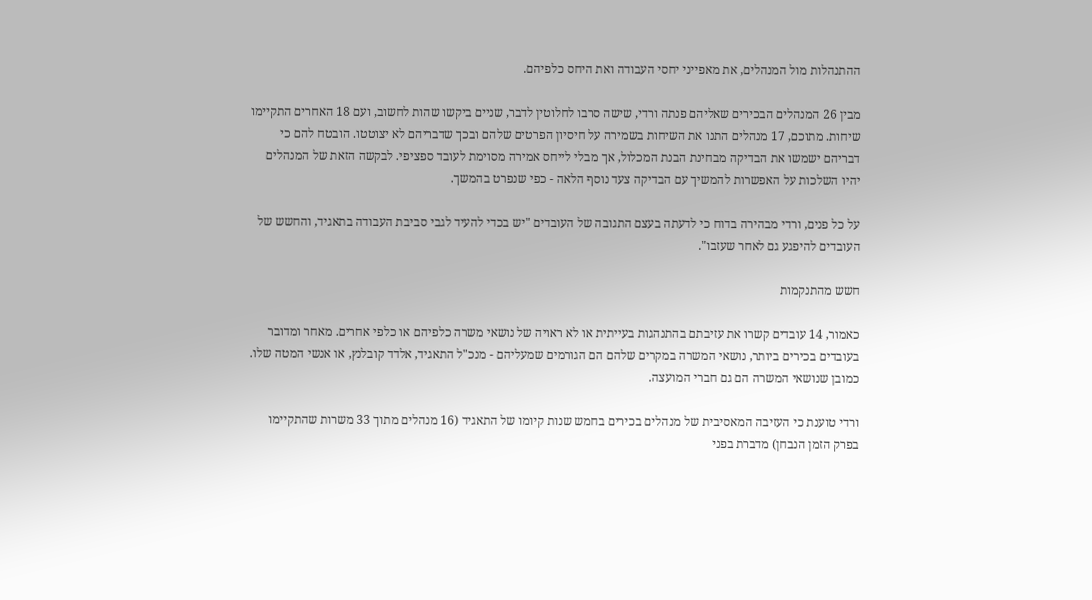ההתנהלות מול המנהלים, את מאפייני יחסי העבודה ואת היחס כלפיהם.

מבין 26 המנהלים הבכירים שאליהם פנתה ורדי, שישה סרבו לחלוטין לדבר, שניים ביקשו שהות לחשוב, ועם 18 האחרים התקיימו שיחות. מתוכם, 17 מנהלים התנו את השיחות בשמירה על חיסיון הפרטים שלהם ובכך שדבריהם לא יצוטטו. הובטח להם כי דבריהם ישמשו את הבדיקה מבחינת הבנת המכלול, אך מבלי לייחס אמירה מסוימת לעובד ספציפי. לבקשה הזאת של המנהלים יהיו השלכות על האפשרות להמשיך עם הבדיקה צעד נוסף הלאה - כפי שנפרט בהמשך.

על כל פנים, ורדי מבהירה בדוח כי לדעתה בעצם התגובה של העובדים "יש בכדי להעיד לגבי סביבת העבודה בתאגיד, והחשש של העובדים להיפגע גם לאחר שעזבו".

חשש מהתנקמות

כאמור, 14 עובדים קשרו את עזיבתם בהתנהגות בעייתית או לא ראויה של נושאי משרה כלפיהם או כלפי אחרים. מאחר ומדובר בעובדים בכירים ביותר, נושאי המשרה במקרים שלהם הם הגורמים שמעליהם - מנכ"ל התאגיד, אלדד קובלנץ, או אנשי המטה שלו. כמובן שנושאי המשרה הם גם חברי המועצה.

ורדי טוענת כי העזיבה המאסיבית של מנהלים בכירים בחמש שנות קיומו של התאגיד (16 מנהלים מתוך 33 משרות שהתקיימו בפרק הזמן הנבחן) מדברת בפני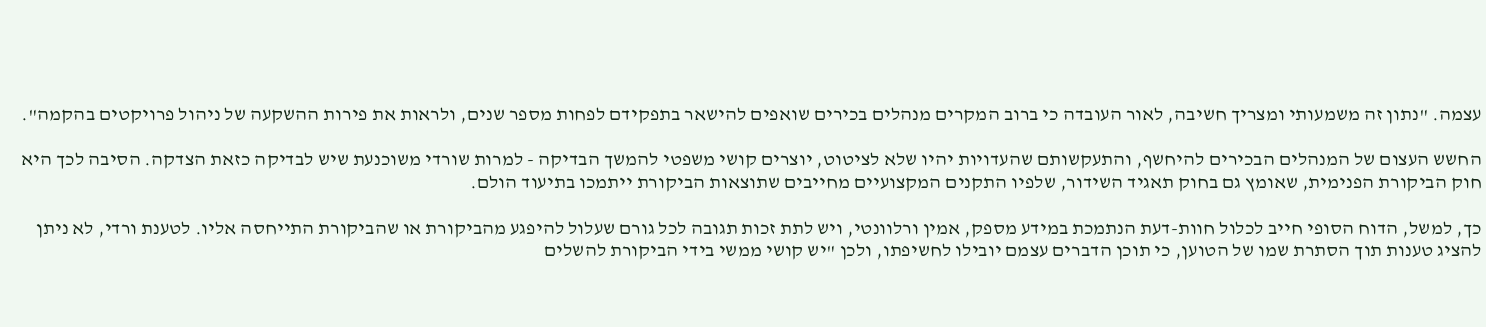עצמה. "נתון זה משמעותי ומצריך חשיבה, לאור העובדה כי ברוב המקרים מנהלים בכירים שואפים להישאר בתפקידם לפחות מספר שנים, ולראות את פירות ההשקעה של ניהול פרויקטים בהקמה".

החשש העצום של המנהלים הבכירים להיחשף, והתעקשותם שהעדויות יהיו שלא לציטוט, יוצרים קושי משפטי להמשך הבדיקה - למרות שורדי משוכנעת שיש לבדיקה כזאת הצדקה. הסיבה לכך היא חוק הביקורת הפנימית, שאומץ גם בחוק תאגיד השידור, שלפיו התקנים המקצועיים מחייבים שתוצאות הביקורת ייתמכו בתיעוד הולם.

כך, למשל, הדוח הסופי חייב לכלול חוות-דעת הנתמכת במידע מספק, אמין ורלוונטי, ויש לתת זכות תגובה לכל גורם שעלול להיפגע מהביקורת או שהביקורת התייחסה אליו. לטענת ורדי, לא ניתן להציג טענות תוך הסתרת שמו של הטוען, כי תוכן הדברים עצמם יובילו לחשיפתו, ולכן "יש קושי ממשי בידי הביקורת להשלים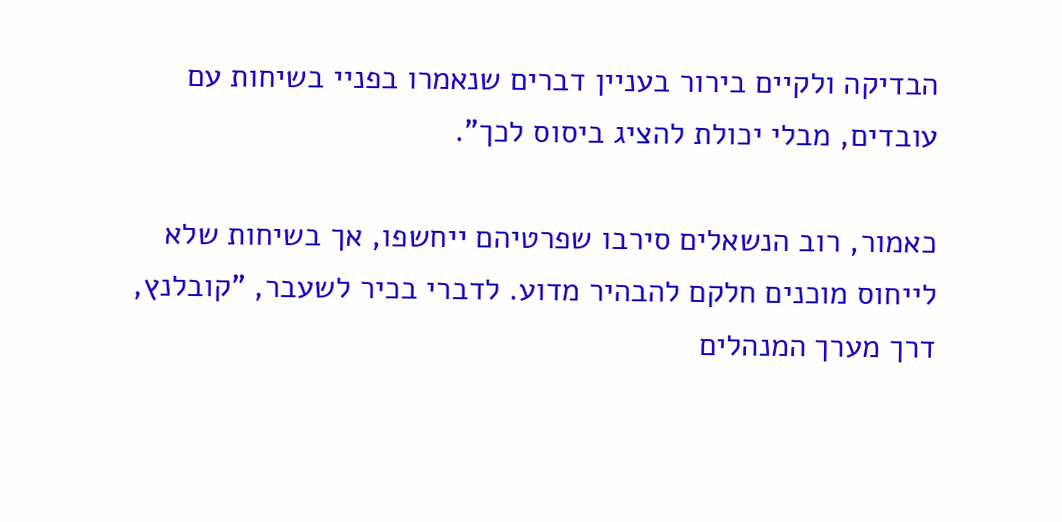הבדיקה ולקיים בירור בעניין דברים שנאמרו בפניי בשיחות עם עובדים, מבלי יכולת להציג ביסוס לכך".

כאמור, רוב הנשאלים סירבו שפרטיהם ייחשפו, אך בשיחות שלא לייחוס מוכנים חלקם להבהיר מדוע. לדברי בכיר לשעבר, "קובלנץ, דרך מערך המנהלים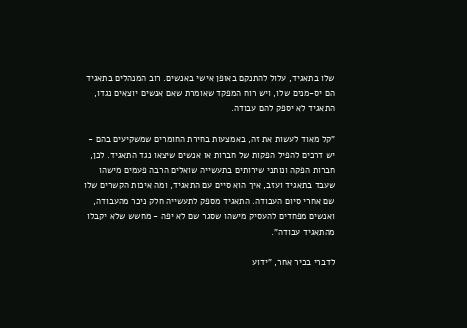שלו בתאגיד, עלול להתנקם באופן אישי באנשים. רוב המנהלים בתאגיד הם יס-מנים שלו, ויש רוח המפקד שאומרת שאם אנשים יוצאים נגדו, התאגיד לא יספק להם עבודה.

"קל מאוד לעשות את זה, באמצעות בחירת החומרים שמשקיעים בהם - יש דרכים להפיל הפקות של חברות או אנשים שיצאו נגד התאגיד. לכן, חברות הפקה ונותני שירותים בתעשייה שואלים הרבה פעמים מישהו שעבד בתאגיד ועזב, איך הוא סיים עם התאגיד, ומה איכות הקשרים שלו שם אחרי סיום העבודה. התאגיד מספק לתעשייה חלק ניכר מהעבודה, ואנשים מפחדים להעסיק מישהו שסגר שם לא יפה - מחשש שלא יקבלו מהתאגיד עבודה".

לדברי בכיר אחר, "ידוע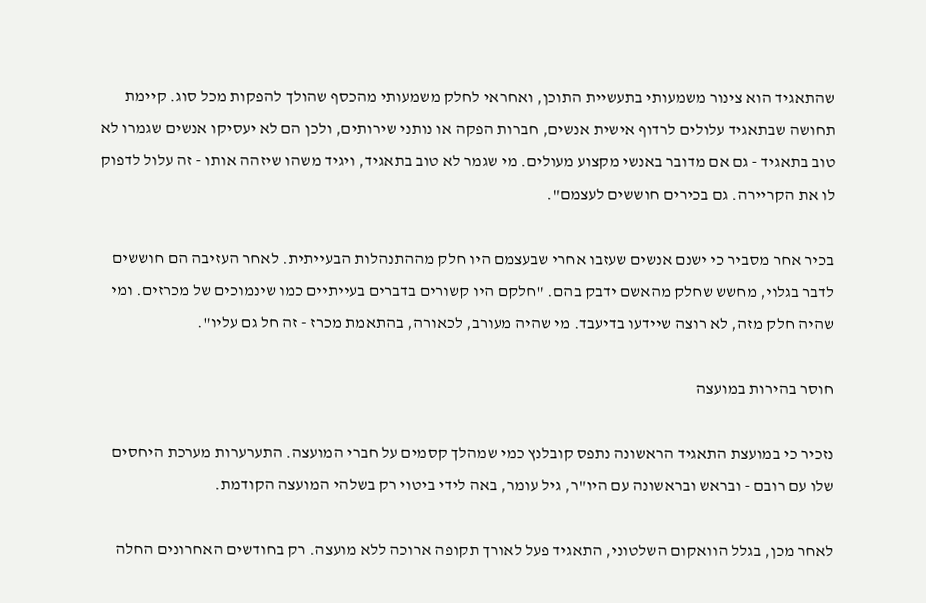שהתאגיד הוא צינור משמעותי בתעשיית התוכן, ואחראי לחלק משמעותי מהכסף שהולך להפקות מכל סוג. קיימת תחושה שבתאגיד עלולים לרדוף אישית אנשים, חברות הפקה או נותני שירותים, ולכן הם לא יעסיקו אנשים שגמרו לא טוב בתאגיד - גם אם מדובר באנשי מקצוע מעולים. מי שגמר לא טוב בתאגיד, ויגיד משהו שיזהה אותו - זה עלול לדפוק לו את הקריירה. גם בכירים חוששים לעצמם".

בכיר אחר מסביר כי ישנם אנשים שעזבו אחרי שבעצמם היו חלק מההתנהלות הבעייתית. לאחר העזיבה הם חוששים לדבר בגלוי, מחשש שחלק מהאשם ידבק בהם. "חלקם היו קשורים בדברים בעייתיים כמו שינמוכים של מכרזים. ומי שהיה חלק מזה, לא רוצה שיידעו בדיעבד. מי שהיה מעורב, לכאורה, בהתאמת מכרז - זה חל גם עליו".

חוסר בהירות במועצה

נזכיר כי במועצת התאגיד הראשונה נתפס קובלנץ כמי שמהלך קסמים על חברי המועצה. התערערות מערכת היחסים שלו עם רובם - ובראש ובראשונה עם היו"ר, גיל עומר, באה לידי ביטוי רק בשלהי המועצה הקודמת.

לאחר מכן, בגלל הוואקום השלטוני, התאגיד פעל לאורך תקופה ארוכה ללא מועצה. רק בחודשים האחרונים החלה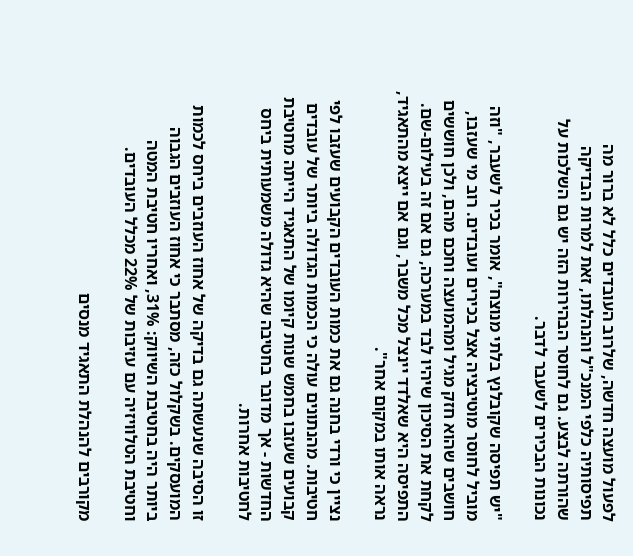לפעול מועצה חדשה, שלרוב העובדים כלל לא ברור מה תפיסותיה כלפי המנכ"ל והנהלתו, זאת למרות הבדיקה שהורתה לבצע. גם לחוסר הבהירות הזה יש גם השלכות על נכונות הבכירים לשעבר לדבר.

"יש תפיסה שקובלנץ בלתי מנוצח", אומר בכיר לשעבר, "וזה מוביל לחוסר מוטיבציה אצל בכירים ועובדים. רוב מי שעזבו, חושבים שהוא חזק מגיל ומהמועצה וחכם מהם, ולכן חוששים לקחת את הסיכון שיהיו לבד במערכה, גם אם זה בעילום-שם. התפיסה היא שאלדד יינצל מכל משבר, וגם אם ייצא מהתאגיד, נראה אותו במקום אחר".

נציין כי ורדי בחנה גם את כמות העובדים הקבועים שעזבו לפי חטיבות. מהנתונים עולה כי הכמות הגדולה ביותר של עובדים קבועים שעזבו בחמש שנות קיומו של התאגיד הייתה מחטיבת החדשות - אך מדובר בחטיבה שהיא גדולה משמעותית ביחס לחטיבות אחרות.

זו הסיבה שנעשתה גם בדיקה של אחוז העוזבים ביחס לכמות המועסקים. בשקלול כזה, מסתבר כי אחוז העוזבים הגבוה ביותר היה בחטיבת השיווק: 31%, ואחריו חטיבת המטה וחטיבת הטלוויזיה עם עזיבות של 22% מכלל העובדים.

מקורבים להנהלת התאגיד מנסים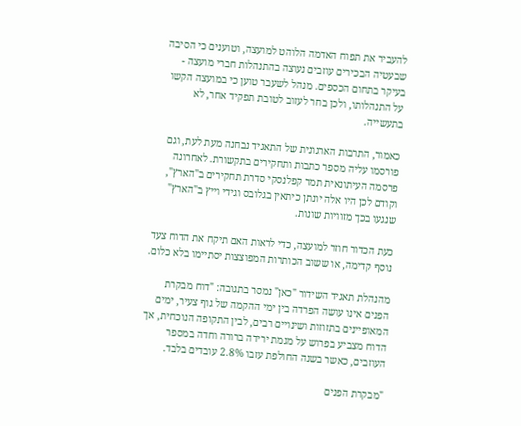להעביר את תפוח האדמה הלוהט למועצה, וטוענים כי הסיבה שבעטיה הבכירים עוזבים נעוצה בהתנהלות חברי מועצה - בעיקר בתחום הכספים. מנהל לשעבר טוען כי במועצה הקשו על התנהלותו, ולכן בחר לעזוב לטובת תפקיד אחר, לא בתעשייה.

כאמור, התרבות הארגונית של התאגיד נבחנה מעת לעת, וגם פורסמו עליה מספר כתבות ותחקירים בתקשורת. לאחרונה פרסמה העיתונאית תמר קפלנסקי סדרת תחקירים ב"הארץ", וקודם לכן היו אלה יונתן כיתאין בגלובס וגידי וייץ ב"הארץ" שנגעו בכך מזוויות שונות.

כעת הכדור חוזר למועצה, כדי לראות האם תיקח את הדוח צעד נוסף קדימה, או ששוב הכותרות המפוצצות יסתיימו בלא כלום.

מהנהלת תאגיד השידור "כאן" נמסר בתגובה: "דוח מבקרת הפנים אינו עושה הפרדה בין ימי ההקמה של גוף צעיר, ימים המאופיינים בתזוזות ושינויים רבים, לבין התקופה הנוכחית, אך הדוח מצביע בפרוש על מגמת ירידה ברורה וחדה במספר העוזבים, כאשר בשנה החולפת עזבו 2.8% עובדים בלבד.

"מבקרת הפנים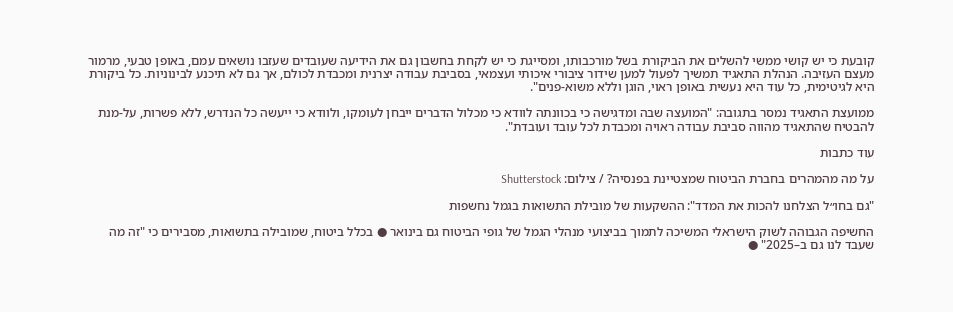קובעת כי יש קושי ממשי להשלים את הביקורת בשל מורכבותו, ומסייגת כי יש לקחת בחשבון גם את הידיעה שעובדים שעזבו נושאים עמם, באופן טבעי, מרמור מעצם העזיבה. הנהלת התאגיד תמשיך לפעול למען שידור ציבורי איכותי ועצמאי, בסביבת עבודה יצרנית ומכבדת לכולם, אך גם לא תיכנע לבינוניות. כל ביקורת היא לגיטימית, כל עוד היא נעשית באופן ראוי, הוגן וללא משוא-פנים".

ממועצת התאגיד נמסר בתגובה: "המועצה שבה ומדגישה כי בכוונתה לוודא כי מכלול הדברים ייבחן לעומקו, ולוודא כי ייעשה כל הנדרש, ללא פשרות, על-מנת להבטיח שהתאגיד מהווה סביבת עבודה ראויה ומכבדת לכל עובד ועובדת".

עוד כתבות

על מה מהמהרים בחברת הביטוח שמצטיינת בפנסיה? / צילום: Shutterstock

"גם בחו״ל הצלחנו להכות את המדד": ההשקעות של מובילת התשואות בגמל נחשפות

החשיפה הגבוהה לשוק הישראלי המשיכה לתמוך בביצועי מנהלי הגמל של גופי הביטוח גם בינואר ● בכלל ביטוח, שמובילה בתשואות, מסבירים כי "זה מה שעבד לנו גם ב–2025" ●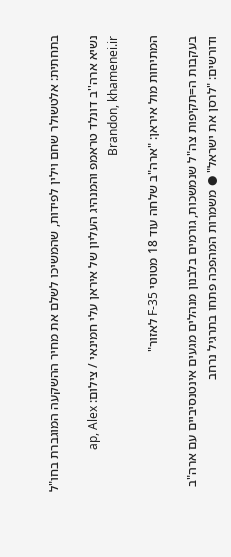בתחתית: אלטשולר שחם וילין לפידות, שהמשיכו לשלם את מחיר ההשקעה המוגברת בחו"ל

נשיא ארה''ב דונלד טראמפ והמנהיג העליון של איראן עלי חמינאי / צילום: ap, Alex Brandon, khamenei.ir

המתיחות מול איראן: "ארה"ב שלחה עוד 18 מטוסי F-35 לאזור"

בעקבות ה=תקיפות צה"ל שנמשכות, גורמים בלבנון מנהלים מגעים אינטנסיביים עם ארה"ב ודורשים: "לרסן את ישראל" ● משמרות המהפכה פתחו בתרגיל נרחב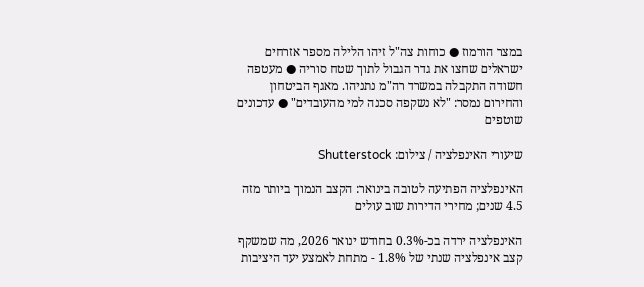במצר הורמוז ● כוחות צה"ל זיהו הלילה מספר אזרחים ישראלים שחצו את גדר הגבול לתוך שטח סוריה ● מעטפה חשודה התקבלה במשרד רה"מ נתניהו. מאגף הביטחון והחירום נמסר: "לא נשקפה סכנה למי מהעובדים" ● עדכונים שוטפים

שיעורי האינפלציה / צילום: Shutterstock

האינפלציה הפתיעה לטובה בינואר: הקצב הנמוך ביותר מזה 4.5 שנים; מחירי הדירות שוב עולים

האינפלציה ירדה בכ-0.3% בחודש ינואר 2026, מה שמשקף קצב אינפלציה שנתי של 1.8% - מתחת לאמצע יעד היציבות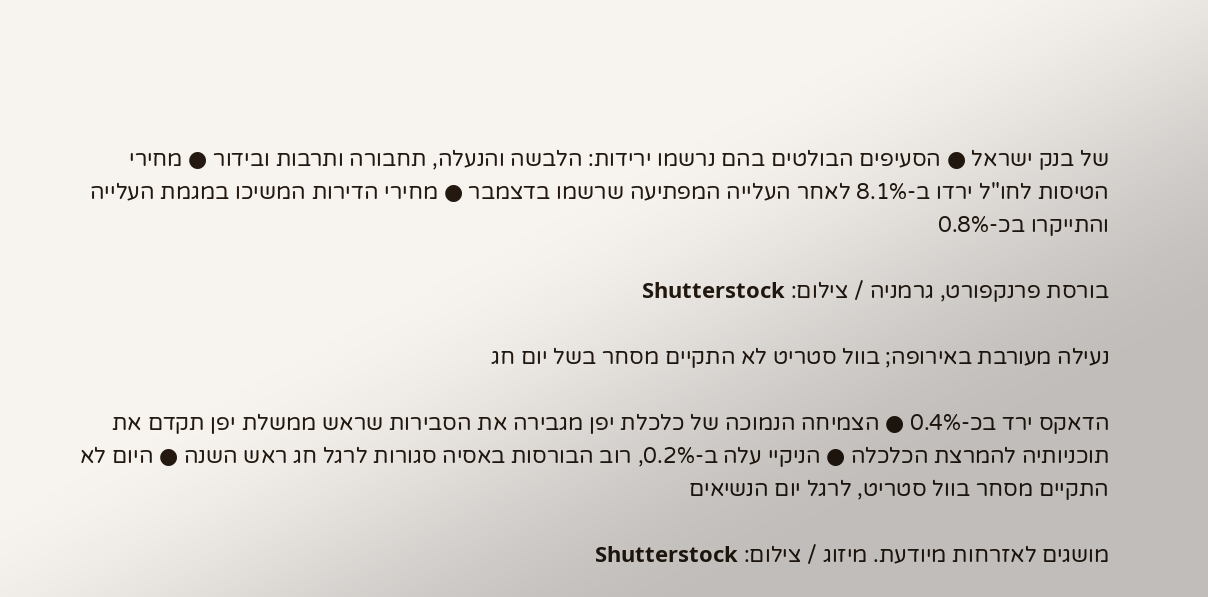של בנק ישראל ● הסעיפים הבולטים בהם נרשמו ירידות: הלבשה והנעלה, תחבורה ותרבות ובידור ● מחירי הטיסות לחו"ל ירדו ב-8.1% לאחר העלייה המפתיעה שרשמו בדצמבר ● מחירי הדירות המשיכו במגמת העלייה והתייקרו בכ-0.8%

בורסת פרנקפורט, גרמניה / צילום: Shutterstock

נעילה מעורבת באירופה; בוול סטריט לא התקיים מסחר בשל יום חג

הדאקס ירד בכ-0.4% ● הצמיחה הנמוכה של כלכלת יפן מגבירה את הסבירות שראש ממשלת יפן תקדם את תוכניותיה להמרצת הכלכלה ● הניקיי עלה ב-0.2%, רוב הבורסות באסיה סגורות לרגל חג ראש השנה ● היום לא התקיים מסחר בוול סטריט, לרגל יום הנשיאים

מושגים לאזרחות מיודעת. מיזוג / צילום: Shutterstock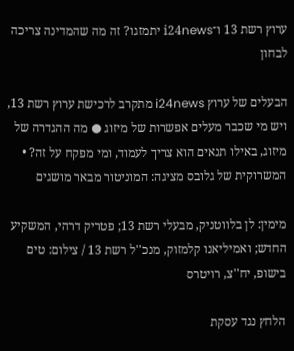ערוץ רשת 13 ו־i24news יתמזגו? זה מה שהמדינה צריכה לבחון

הבעלים של ערוץ i24news מתקרב לרכישת ערוץ רשת 13, ויש מי שכבר מעלים אפשרות של מיזוג ● מה ההגדרה של מיזוג, באילו תנאים הוא צריך לעמוד, ומי מפקח על זה? • המשרוקית של גלובס מציגה: המוניטור מבאר מושגים

מימין: לן בלווטניק, מבעלי רשת 13; פטריק דרהי, המשקיע החדש; ואמיליאנו קלמזוק, מנכ''ל רשת 13 / צילום: טים בישופ, יח''צ, רויטרס

הלחץ נגד עסקת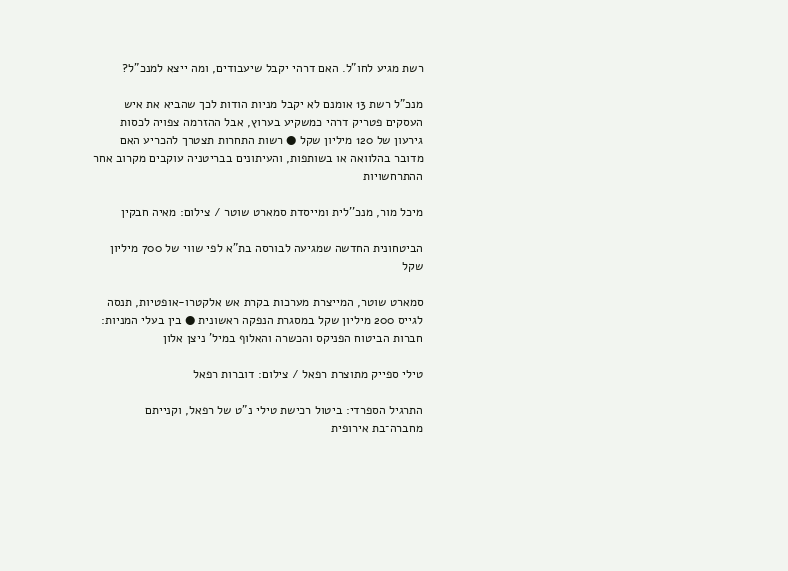רשת מגיע לחו"ל. האם דרהי יקבל שיעבודים, ומה ייצא למנכ"ל?

מנכ"ל רשת 13 אומנם לא יקבל מניות הודות לכך שהביא את איש העסקים פטריק דרהי כמשקיע בערוץ, אבל ההזרמה צפויה לכסות גירעון של 120 מיליון שקל ● רשות התחרות תצטרך להכריע האם מדובר בהלוואה או בשותפות, והעיתונים בבריטניה עוקבים מקרוב אחר ההתרחשויות

מיכל מור, מנכ''לית ומייסדת סמארט שוטר / צילום: מאיה חבקין

הביטחונית החדשה שמגיעה לבורסה בת"א לפי שווי של 700 מיליון שקל

סמארט שוטר, המייצרת מערכות בקרת אש אלקטרו-אופטיות, תנסה לגייס 200 מיליון שקל במסגרת הנפקה ראשונית ● בין בעלי המניות: חברות הביטוח הפניקס והכשרה והאלוף במיל' ניצן אלון

טילי ספייק מתוצרת רפאל / צילום: דוברות רפאל

התרגיל הספרדי: ביטול רכישת טילי נ"ט של רפאל, וקנייתם מחברה־בת אירופית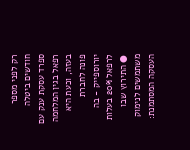רק לפני מספר חודשים ביטלה ספרד עסקת ענק עם רפאל בגין המלחמה בעזה, וכעת היא פונה לחברת יורוספייק - בה לרפאל 20% בעלות ● התירוץ שבו משתמשים לנימוק העסקה המסתמנת: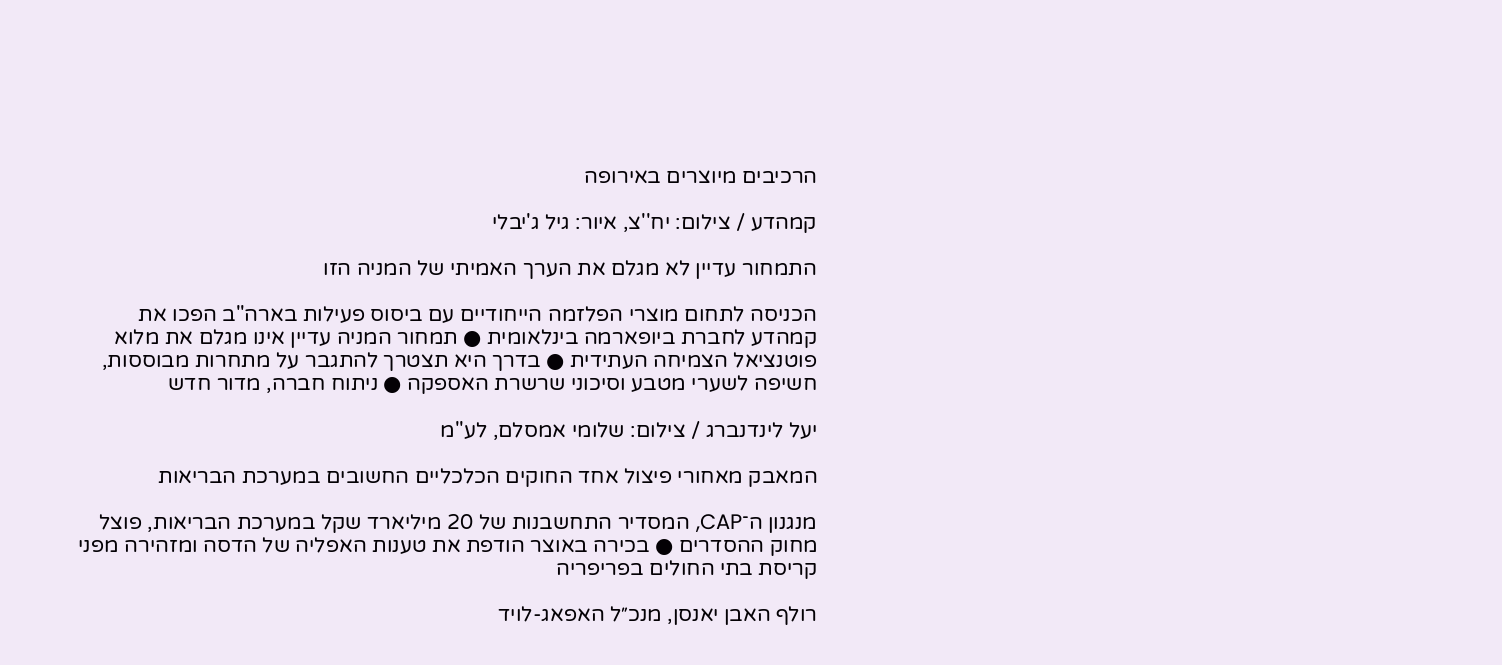הרכיבים מיוצרים באירופה

קמהדע / צילום: יח''צ, איור: גיל ג'יבלי

התמחור עדיין לא מגלם את הערך האמיתי של המניה הזו

הכניסה לתחום מוצרי הפלזמה הייחודיים עם ביסוס פעילות בארה"ב הפכו את קמהדע לחברת ביופארמה בינלאומית ● תמחור המניה עדיין אינו מגלם את מלוא פוטנציאל הצמיחה העתידית ● בדרך היא תצטרך להתגבר על מתחרות מבוססות, חשיפה לשערי מטבע וסיכוני שרשרת האספקה ● ניתוח חברה, מדור חדש

יעל לינדנברג / צילום: שלומי אמסלם, לע''מ

המאבק מאחורי פיצול אחד החוקים הכלכליים החשובים במערכת הבריאות

מנגנון ה־CAP, המסדיר התחשבנות של 20 מיליארד שקל במערכת הבריאות, פוצל מחוק ההסדרים ● בכירה באוצר הודפת את טענות האפליה של הדסה ומזהירה מפני קריסת בתי החולים בפריפריה

רולף האבן יאנסן, מנכ״ל האפאג-לויד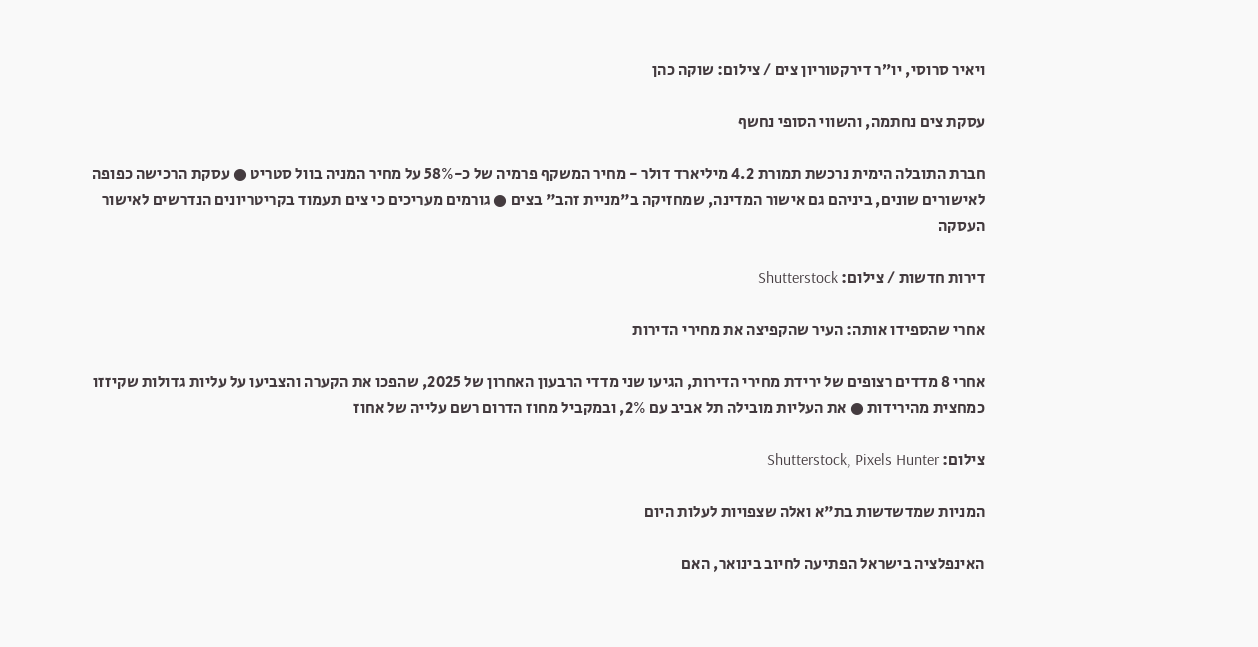ויאיר סרוסי, יו״ר דירקטוריון צים / צילום: שוקה כהן

עסקת צים נחתמה, והשווי הסופי נחשף

חברת התובלה הימית נרכשת תמורת 4.2 מיליארד דולר - מחיר המשקף פרמיה של כ-58% על מחיר המניה בוול סטריט ● עסקת הרכישה כפופה לאישורים שונים, ביניהם גם אישור המדינה, שמחזיקה ב"מניית זהב" בצים ● גורמים מעריכים כי צים תעמוד בקריטריונים הנדרשים לאישור העסקה

דירות חדשות / צילום: Shutterstock

אחרי שהספידו אותה: העיר שהקפיצה את מחירי הדירות

אחרי 8 מדדים רצופים של ירידת מחירי הדירות, הגיעו שני מדדי הרבעון האחרון של 2025, שהפכו את הקערה והצביעו על עליות גדולות שקיזזו כמחצית מהירידות ● את העליות מובילה תל אביב עם 2%, ובמקביל מחוז הדרום רשם עלייה של אחוז

צילום: Shutterstock, Pixels Hunter

המניות שמדשדשות בת"א ואלה שצפויות לעלות היום

האינפלציה בישראל הפתיעה לחיוב בינואר, האם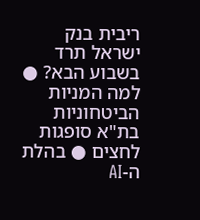ריבית בנק ישראל תרד בשבוע הבא? ● למה המניות הביטחוניות בת"א סופגות לחצים ● בהלת ה-AI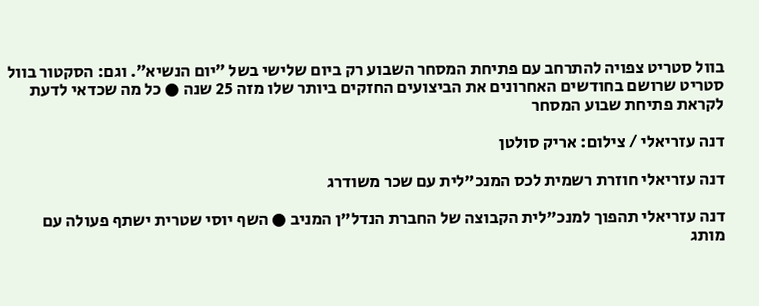בוול סטריט צפויה להתרחב עם פתיחת המסחר השבוע רק ביום שלישי בשל ״יום הנשיא״. וגם: הסקטור בוול סטריט שרושם בחודשים האחרונים את הביצועים החזקים ביותר שלו מזה 25 שנה ● כל מה שכדאי לדעת לקראת פתיחת שבוע המסחר

דנה עזריאלי / צילום: אריק סולטן

דנה עזריאלי חוזרת רשמית לכס המנכ"לית עם שכר משודרג

דנה עזריאלי תהפוך למנכ"לית הקבוצה של החברת הנדל"ן המניב ● השף יוסי שטרית ישתף פעולה עם מותג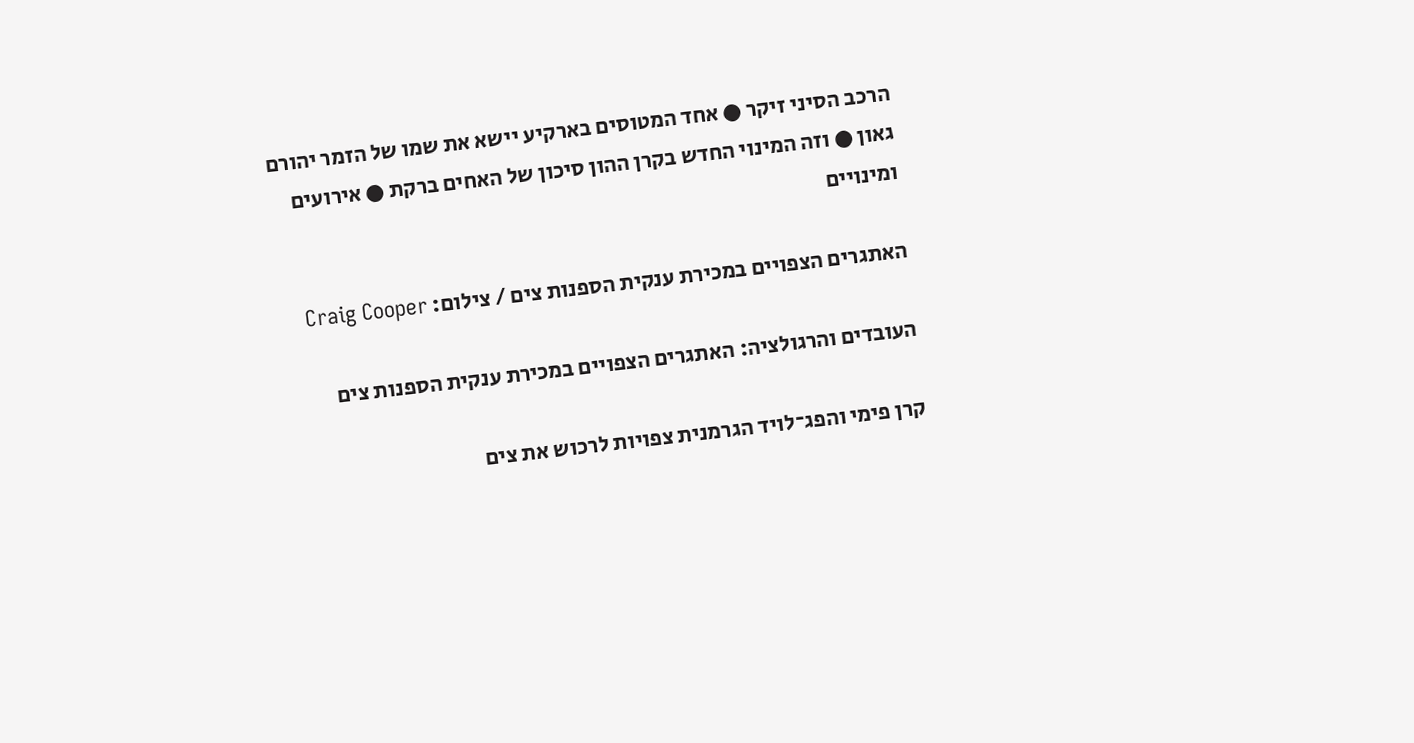הרכב הסיני זיקר ● אחד המטוסים בארקיע יישא את שמו של הזמר יהורם גאון ● וזה המינוי החדש בקרן ההון סיכון של האחים ברקת ● אירועים ומינויים

האתגרים הצפויים במכירת ענקית הספנות צים / צילום: Craig Cooper

העובדים והרגולציה: האתגרים הצפויים במכירת ענקית הספנות צים

קרן פימי והפג־לויד הגרמנית צפויות לרכוש את צים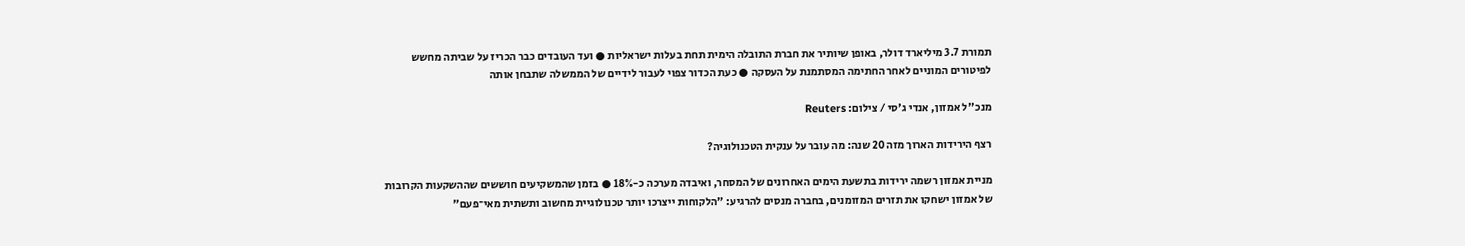תמורת 3.7 מיליארד דולר, באופן שיותיר את חברת התובלה הימית תחת בעלות ישראליות ● ועד העובדים כבר הכריז על שביתה מחשש לפיטורים המוניים לאחר החתימה המסתמנת על העסקה ● כעת הכדור צפוי לעבור לידיים של הממשלה שתבחן אותה

מנכ''ל אמזון, אנדי ג'סי / צילום: Reuters

רצף הירידות הארוך מזה 20 שנה: מה עובר על ענקית הטכנולוגיה?

מניית אמזון רשמה ירידות בתשעת הימים האחרונים של המסחר, ואיבדה מערכה כ-18% ● בזמן שהמשקיעים חוששים שההשקעות הקרובות של אמזון ישחקו את תזרים המזומנים, בחברה מנסים להרגיע: "הלקוחות ייצרכו יותר טכנולוגיית מחשוב ותשתית מאי־פעם"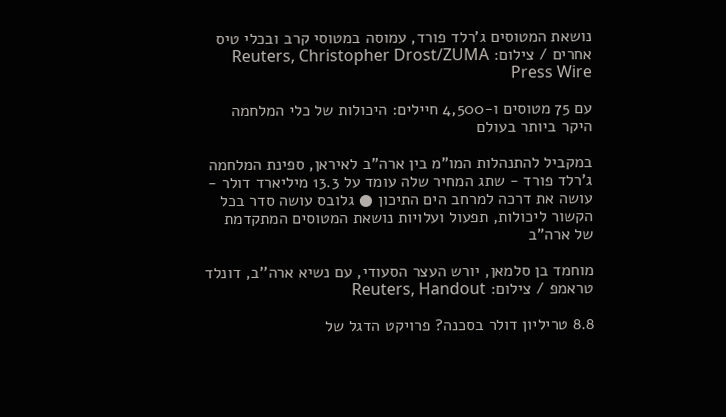נושאת המטוסים ג'רלד פורד, עמוסה במטוסי קרב ובכלי טיס אחרים / צילום: Reuters, Christopher Drost/ZUMA Press Wire

עם 75 מטוסים ו-4,500 חיילים: היכולות של כלי המלחמה היקר ביותר בעולם

במקביל להתנהלות המו"מ בין ארה"ב לאיראן, ספינת המלחמה ג'רלד פורד - שתג המחיר שלה עומד על 13.3 מיליארד דולר - עושה את דרכה למרחב הים התיכון ● גלובס עושה סדר בכל הקשור ליכולות, תפעול ועלויות נושאת המטוסים המתקדמת של ארה"ב

מוחמד בן סלמאן, יורש העצר הסעודי, עם נשיא ארה''ב, דונלד טראמפ / צילום: Reuters, Handout

8.8 טריליון דולר בסכנה? פרויקט הדגל של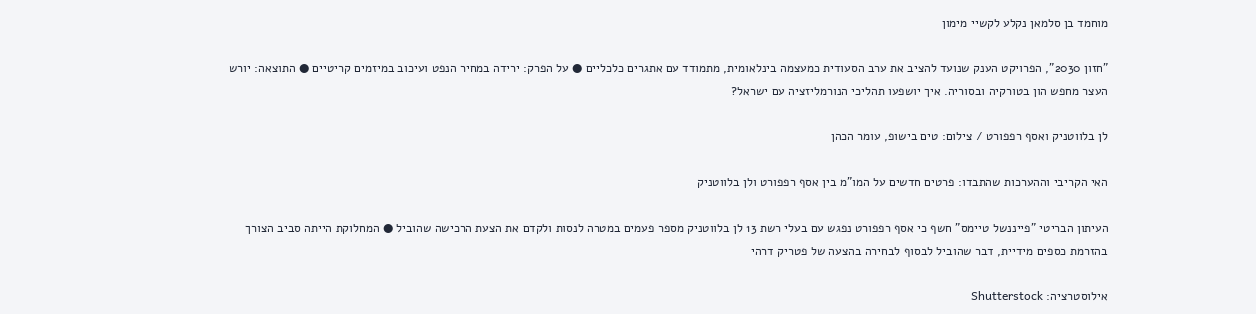מוחמד בן סלמאן נקלע לקשיי מימון

"חזון 2030", הפרויקט הענק שנועד להציב את ערב הסעודית כמעצמה בינלאומית, מתמודד עם אתגרים כלכליים ● על הפרק: ירידה במחיר הנפט ועיכוב במיזמים קריטיים ● התוצאה: יורש העצר מחפש הון בטורקיה ובסוריה. איך יושפעו תהליכי הנורמליזציה עם ישראל?

לן בלווטניק ואסף רפפורט / צילום: טים בישופ, עומר הכהן

האי הקריבי וההערכות שהתבדו: פרטים חדשים על המו"מ בין אסף רפפורט ולן בלווטניק

העיתון הבריטי "פייננשל טיימס" חשף כי אסף רפפורט נפגש עם בעלי רשת 13 לן בלווטניק מספר פעמים במטרה לנסות ולקדם את הצעת הרכישה שהוביל ● המחלוקת הייתה סביב הצורך בהזרמת כספים מידיית, דבר שהוביל לבסוף לבחירה בהצעה של פטריק דרהי

אילוסטרציה: Shutterstock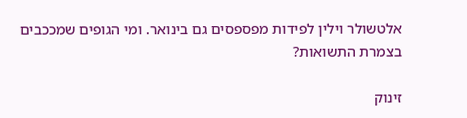אלטשולר וילין לפידות מפספסים גם בינואר. ומי הגופים שמככבים בצמרת התשואות?

זינוק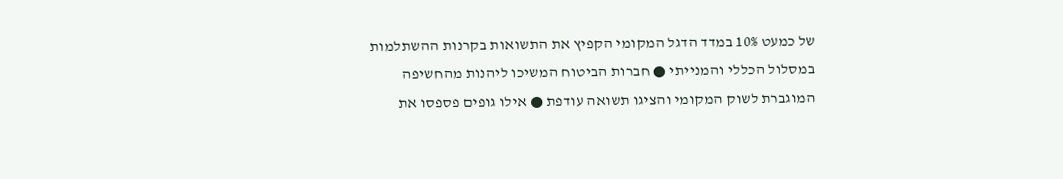של כמעט 10% במדד הדגל המקומי הקפיץ את התשואות בקרנות ההשתלמות במסלול הכללי והמנייתי ● חברות הביטוח המשיכו ליהנות מהחשיפה המוגברת לשוק המקומי והציגו תשואה עודפת ● אילו גופים פספסו את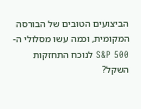הביצועים הטובים של הבורסה המקומית, וכמה עשו מסלולי ה-S&P 500 לנוכח התחזקות השקל?